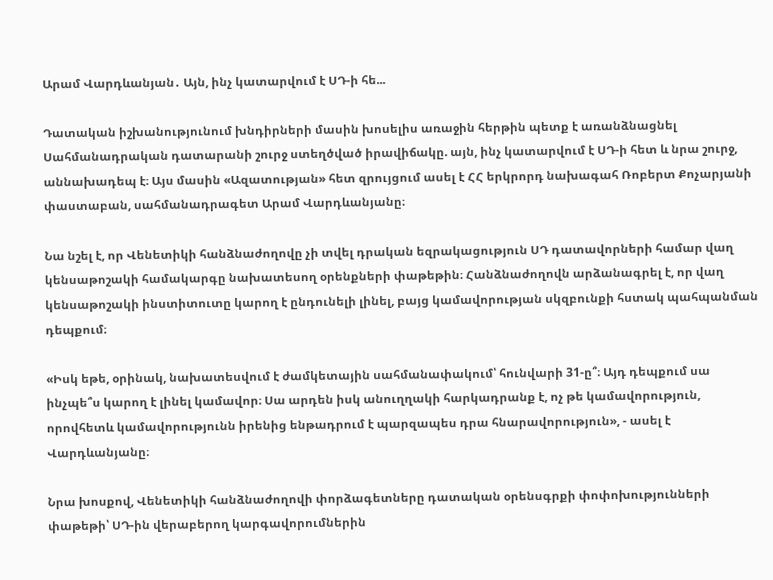Արամ Վարդևանյան․ Այն, ինչ կատարվում է ՍԴ-ի հե...

Դատական իշխանությունում խնդիրների մասին խոսելիս առաջին հերթին պետք է առանձնացնել Սահմանադրական դատարանի շուրջ ստեղծված իրավիճակը. այն, ինչ կատարվում է ՍԴ-ի հետ և նրա շուրջ, աննախադեպ է։ Այս մասին «Ազատության» հետ զրույցում ասել է ՀՀ երկրորդ նախագահ Ռոբերտ Քոչարյանի փաստաբան, սահմանադրագետ Արամ Վարդևանյանը։

Նա նշել է, որ Վենետիկի հանձնաժողովը չի տվել դրական եզրակացություն ՍԴ դատավորների համար վաղ կենսաթոշակի համակարգը նախատեսող օրենքների փաթեթին։ Հանձնաժողովն արձանագրել է, որ վաղ կենսաթոշակի ինստիտուտը կարող է ընդունելի լինել, բայց կամավորության սկզբունքի հստակ պահպանման դեպքում։

«Իսկ եթե, օրինակ, նախատեսվում է ժամկետային սահմանափակում՝ հունվարի 31-ը՞։ Այդ դեպքում սա ինչպե՞ս կարող է լինել կամավոր։ Սա արդեն իսկ անուղղակի հարկադրանք է, ոչ թե կամավորություն, որովհետև կամավորությունն իրենից ենթադրում է պարզապես դրա հնարավորություն», - ասել է Վարդևանյանը։

Նրա խոսքով, Վենետիկի հանձնաժողովի փորձագետները դատական օրենսգրքի փոփոխությունների փաթեթի՝ ՍԴ-ին վերաբերող կարգավորումներին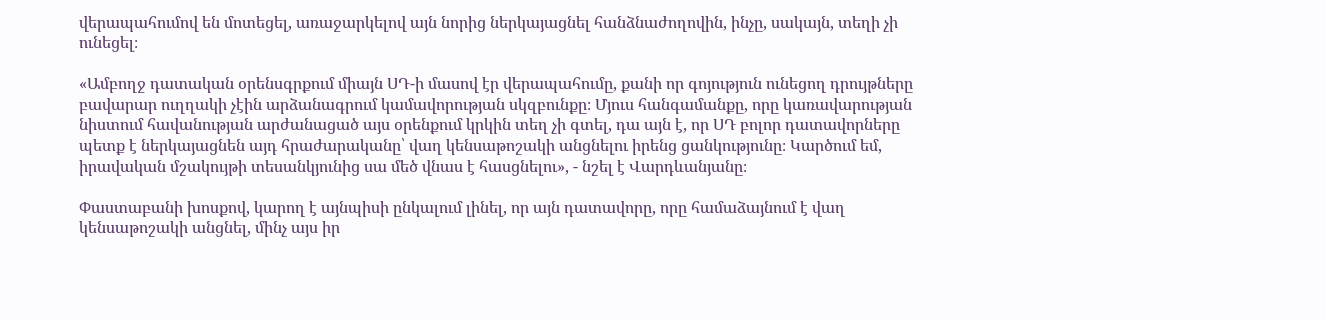վերապահումով են մոտեցել, առաջարկելով այն նորից ներկայացնել հանձնաժողովին, ինչը, սակայն, տեղի չի ունեցել։

«Ամբողջ դատական օրենսգրքում միայն ՍԴ-ի մասով էր վերապահումը, քանի որ գոյություն ունեցող դրույթները բավարար ուղղակի չէին արձանագրում կամավորության սկզբունքը։ Մյուս հանգամանքը, որը կառավարության նիստում հավանության արժանացած այս օրենքում կրկին տեղ չի գտել, դա այն է, որ ՍԴ բոլոր դատավորները պետք է ներկայացնեն այդ հրաժարականը՝ վաղ կենսաթոշակի անցնելու իրենց ցանկությունը։ Կարծում եմ, իրավական մշակույթի տեսանկյունից սա մեծ վնաս է հասցնելու», - նշել է Վարդևանյանը։

Փաստաբանի խոսքով, կարող է այնպիսի ընկալում լինել, որ այն դատավորը, որը համաձայնում է վաղ կենսաթոշակի անցնել, մինչ այս իր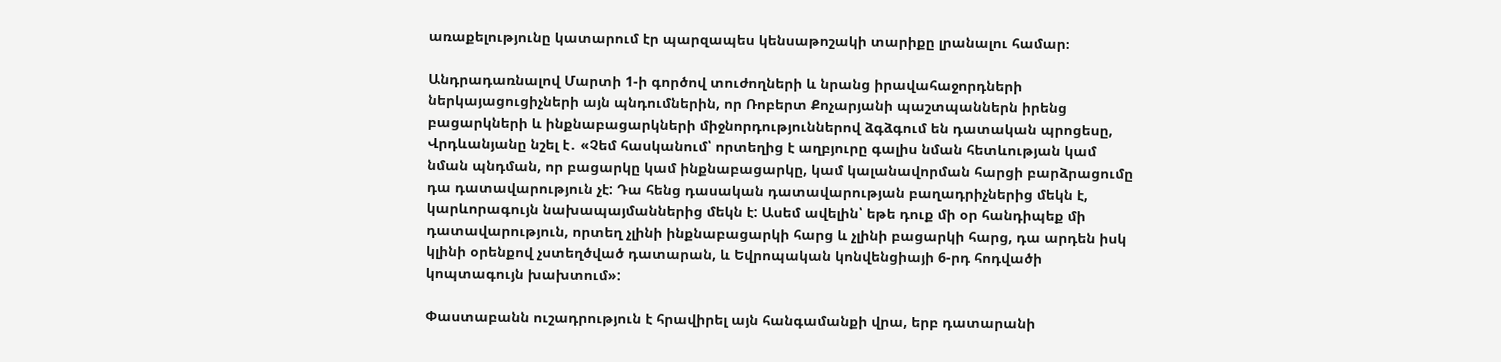առաքելությունը կատարում էր պարզապես կենսաթոշակի տարիքը լրանալու համար։

Անդրադառնալով Մարտի 1-ի գործով տուժողների և նրանց իրավահաջորդների ներկայացուցիչների այն պնդումներին, որ Ռոբերտ Քոչարյանի պաշտպաններն իրենց բացարկների և ինքնաբացարկների միջնորդություններով ձգձգում են դատական պրոցեսը, Վրդևանյանը նշել է․ «Չեմ հասկանում՝ որտեղից է աղբյուրը գալիս նման հետևության կամ նման պնդման, որ բացարկը կամ ինքնաբացարկը, կամ կալանավորման հարցի բարձրացումը դա դատավարություն չէ: Դա հենց դասական դատավարության բաղադրիչներից մեկն է, կարևորագույն նախապայմաններից մեկն է: Ասեմ ավելին՝ եթե դուք մի օր հանդիպեք մի դատավարություն, որտեղ չլինի ինքնաբացարկի հարց և չլինի բացարկի հարց, դա արդեն իսկ կլինի օրենքով չստեղծված դատարան, և Եվրոպական կոնվենցիայի 6-րդ հոդվածի կոպտագույն խախտում»:

Փաստաբանն ուշադրություն է հրավիրել այն հանգամանքի վրա, երբ դատարանի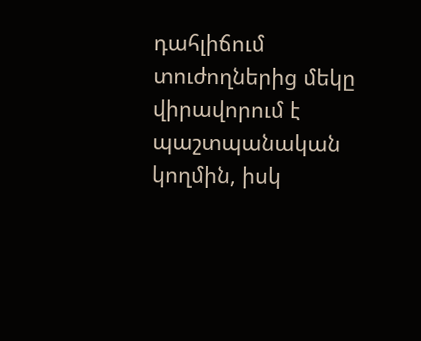դահլիճում տուժողներից մեկը վիրավորում է պաշտպանական կողմին, իսկ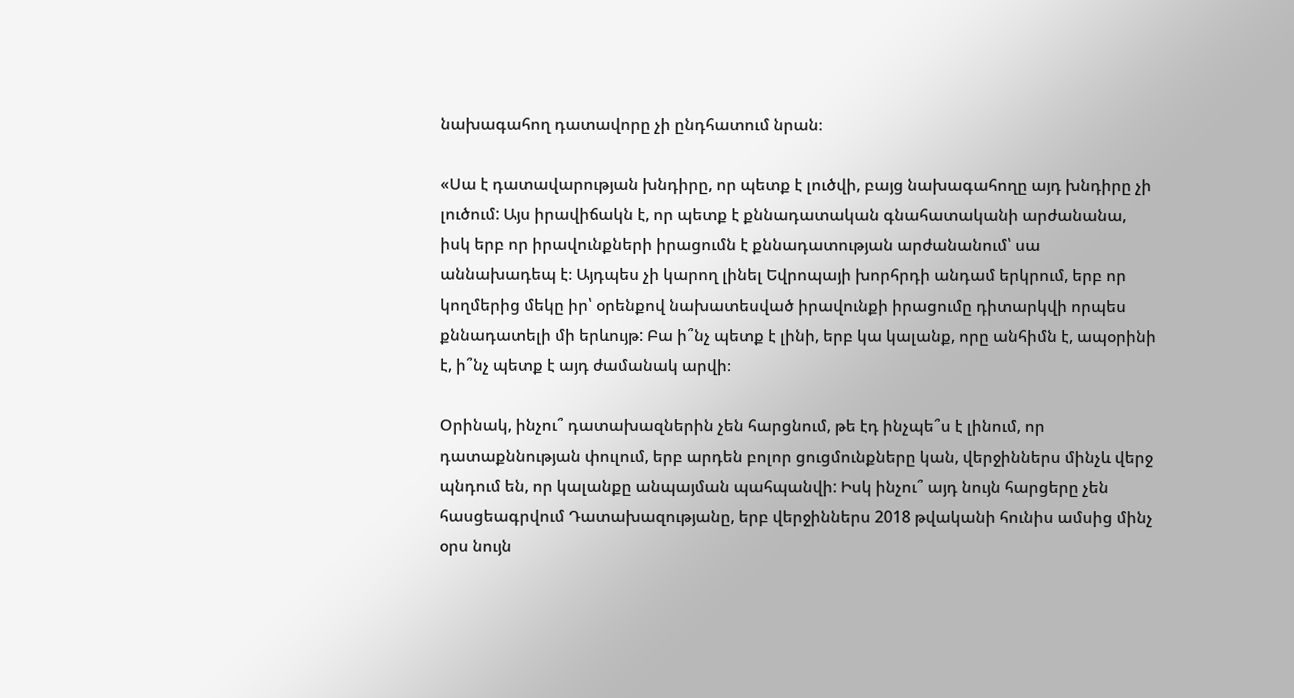նախագահող դատավորը չի ընդհատում նրան։

«Սա է դատավարության խնդիրը, որ պետք է լուծվի, բայց նախագահողը այդ խնդիրը չի լուծում: Այս իրավիճակն է, որ պետք է քննադատական գնահատականի արժանանա, իսկ երբ որ իրավունքների իրացումն է քննադատության արժանանում՝ սա աննախադեպ է։ Այդպես չի կարող լինել Եվրոպայի խորհրդի անդամ երկրում, երբ որ կողմերից մեկը իր՝ օրենքով նախատեսված իրավունքի իրացումը դիտարկվի որպես քննադատելի մի երևույթ: Բա ի՞նչ պետք է լինի, երբ կա կալանք, որը անհիմն է, ապօրինի է, ի՞նչ պետք է այդ ժամանակ արվի։

Օրինակ, ինչու՞ դատախազներին չեն հարցնում, թե էդ ինչպե՞ս է լինում, որ դատաքննության փուլում, երբ արդեն բոլոր ցուցմունքները կան, վերջիններս մինչև վերջ պնդում են, որ կալանքը անպայման պահպանվի: Իսկ ինչու՞ այդ նույն հարցերը չեն հասցեագրվում Դատախազությանը, երբ վերջիններս 2018 թվականի հունիս ամսից մինչ օրս նույն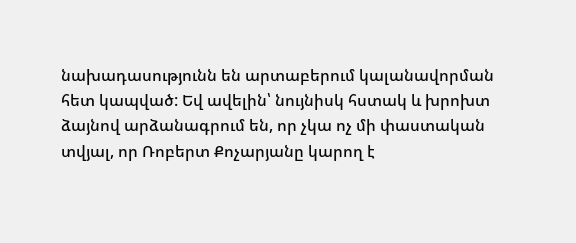նախադասությունն են արտաբերում կալանավորման հետ կապված: Եվ ավելին՝ նույնիսկ հստակ և խրոխտ ձայնով արձանագրում են, որ չկա ոչ մի փաստական տվյալ, որ Ռոբերտ Քոչարյանը կարող է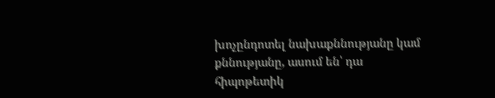խոչընդոտել նախաքննությանը կամ քննությանը, ասում են՝ դա հիպոթետիկ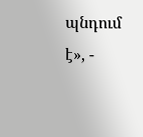պնդում է», -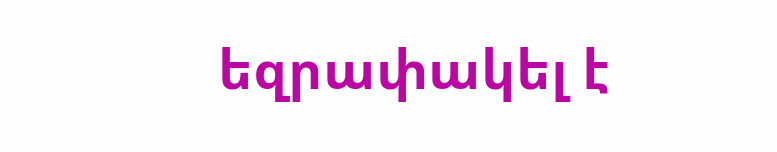եզրափակել է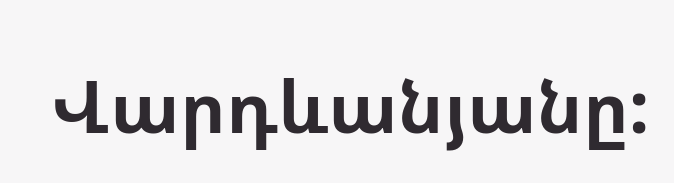Վարդևանյանը: